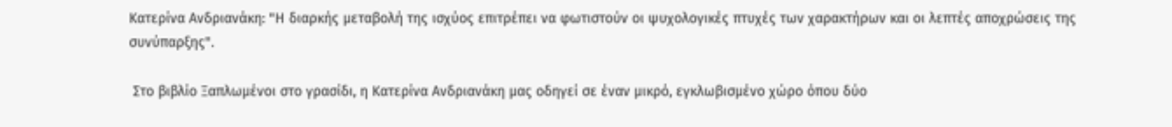Κατερίνα Ανδριανάκη: "Η διαρκής μεταβολή της ισχύος επιτρέπει να φωτιστούν οι ψυχολογικές πτυχές των χαρακτήρων και οι λεπτές αποχρώσεις της συνύπαρξης".

 Στο βιβλίο Ξαπλωμένοι στο γρασίδι, η Κατερίνα Ανδριανάκη μας οδηγεί σε έναν μικρό, εγκλωβισμένο χώρο όπου δύο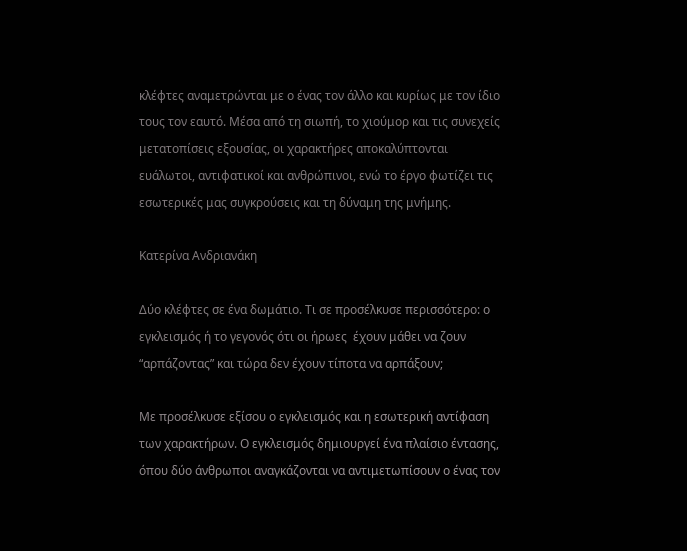κλέφτες αναμετρώνται με ο ένας τον άλλο και κυρίως με τον ίδιο τους τον εαυτό. Μέσα από τη σιωπή, το χιούμορ και τις συνεχείς μετατοπίσεις εξουσίας, οι χαρακτήρες αποκαλύπτονται ευάλωτοι, αντιφατικοί και ανθρώπινοι, ενώ το έργο φωτίζει τις εσωτερικές μας συγκρούσεις και τη δύναμη της μνήμης.

Κατερίνα Ανδριανάκη

Δύο κλέφτες σε ένα δωμάτιο. Τι σε προσέλκυσε περισσότερο: ο εγκλεισμός ή το γεγονός ότι οι ήρωες  έχουν μάθει να ζουν “αρπάζοντας” και τώρα δεν έχουν τίποτα να αρπάξουν;

Με προσέλκυσε εξίσου ο εγκλεισμός και η εσωτερική αντίφαση των χαρακτήρων. Ο εγκλεισμός δημιουργεί ένα πλαίσιο έντασης, όπου δύο άνθρωποι αναγκάζονται να αντιμετωπίσουν ο ένας τον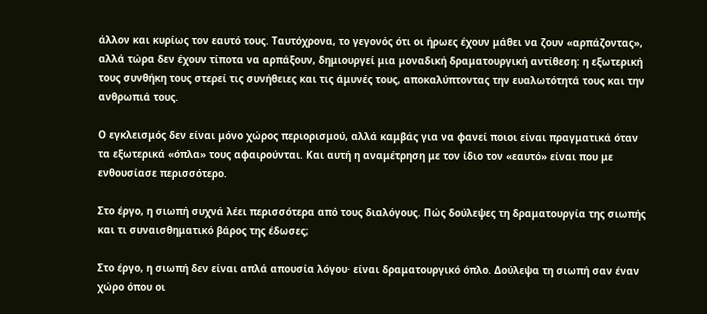άλλον και κυρίως τον εαυτό τους. Ταυτόχρονα, το γεγονός ότι οι ήρωες έχουν μάθει να ζουν «αρπάζοντας», αλλά τώρα δεν έχουν τίποτα να αρπάξουν, δημιουργεί μια μοναδική δραματουργική αντίθεση: η εξωτερική τους συνθήκη τους στερεί τις συνήθειες και τις άμυνές τους, αποκαλύπτοντας την ευαλωτότητά τους και την ανθρωπιά τους.

Ο εγκλεισμός δεν είναι μόνο χώρος περιορισμού, αλλά καμβάς για να φανεί ποιοι είναι πραγματικά όταν τα εξωτερικά «όπλα» τους αφαιρούνται. Και αυτή η αναμέτρηση με τον ίδιο τον «εαυτό» είναι που με ενθουσίασε περισσότερο.

Στο έργο, η σιωπή συχνά λέει περισσότερα από τους διαλόγους. Πώς δούλεψες τη δραματουργία της σιωπής και τι συναισθηματικό βάρος της έδωσες;

Στο έργο, η σιωπή δεν είναι απλά απουσία λόγου· είναι δραματουργικό όπλο. Δούλεψα τη σιωπή σαν έναν χώρο όπου οι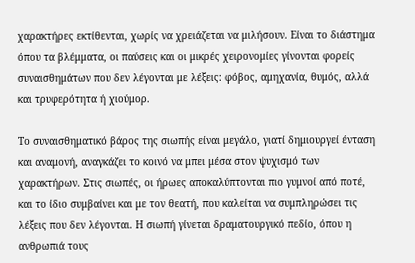χαρακτήρες εκτίθενται, χωρίς να χρειάζεται να μιλήσουν. Είναι το διάστημα όπου τα βλέμματα, οι παύσεις και οι μικρές χειρονομίες γίνονται φορείς συναισθημάτων που δεν λέγονται με λέξεις: φόβος, αμηχανία, θυμός, αλλά και τρυφερότητα ή χιούμορ.

Το συναισθηματικό βάρος της σιωπής είναι μεγάλο, γιατί δημιουργεί ένταση και αναμονή, αναγκάζει το κοινό να μπει μέσα στον ψυχισμό των χαρακτήρων. Στις σιωπές, οι ήρωες αποκαλύπτονται πιο γυμνοί από ποτέ, και το ίδιο συμβαίνει και με τον θεατή, που καλείται να συμπληρώσει τις λέξεις που δεν λέγονται. Η σιωπή γίνεται δραματουργικό πεδίο, όπου η ανθρωπιά τους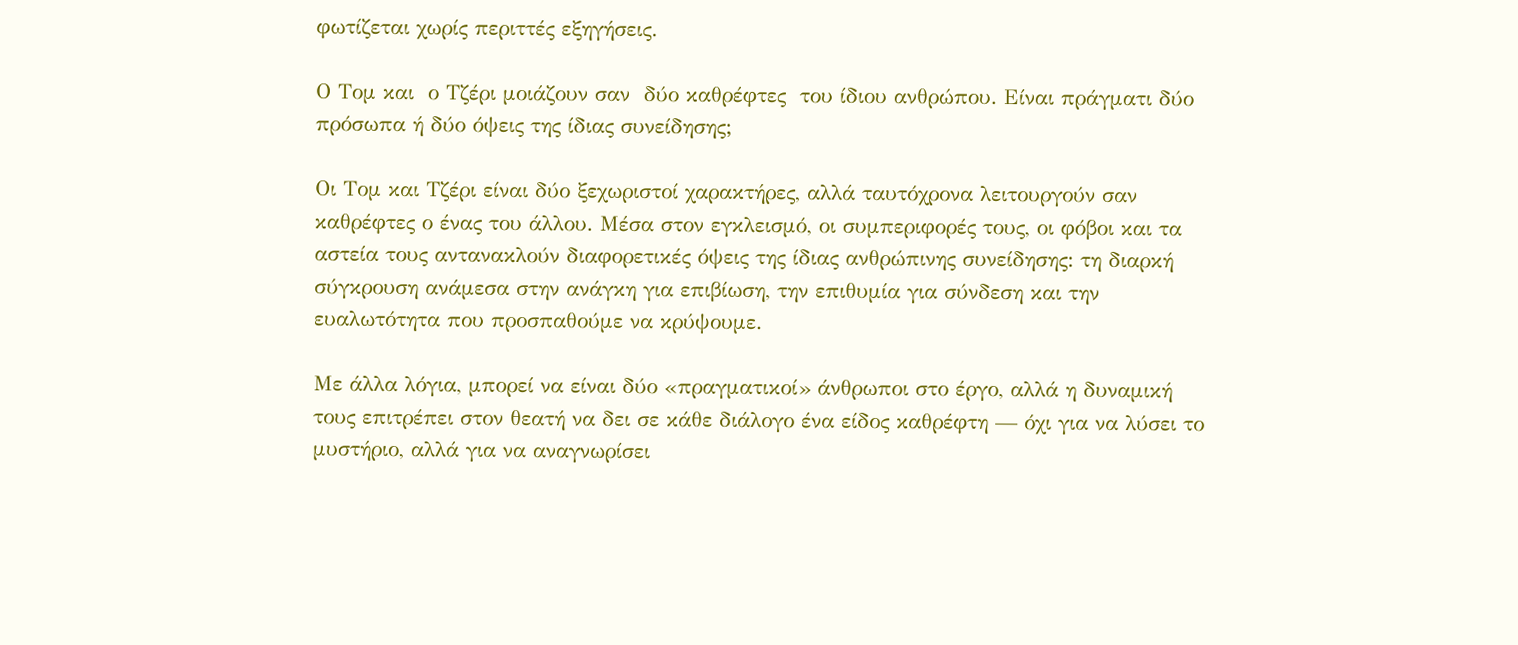φωτίζεται χωρίς περιττές εξηγήσεις.

Ο Τομ και  ο Τζέρι μοιάζουν σαν  δύο καθρέφτες  του ίδιου ανθρώπου. Είναι πράγματι δύο πρόσωπα ή δύο όψεις της ίδιας συνείδησης;

Οι Τομ και Τζέρι είναι δύο ξεχωριστοί χαρακτήρες, αλλά ταυτόχρονα λειτουργούν σαν καθρέφτες ο ένας του άλλου. Μέσα στον εγκλεισμό, οι συμπεριφορές τους, οι φόβοι και τα αστεία τους αντανακλούν διαφορετικές όψεις της ίδιας ανθρώπινης συνείδησης: τη διαρκή σύγκρουση ανάμεσα στην ανάγκη για επιβίωση, την επιθυμία για σύνδεση και την ευαλωτότητα που προσπαθούμε να κρύψουμε.

Με άλλα λόγια, μπορεί να είναι δύο «πραγματικοί» άνθρωποι στο έργο, αλλά η δυναμική τους επιτρέπει στον θεατή να δει σε κάθε διάλογο ένα είδος καθρέφτη — όχι για να λύσει το μυστήριο, αλλά για να αναγνωρίσει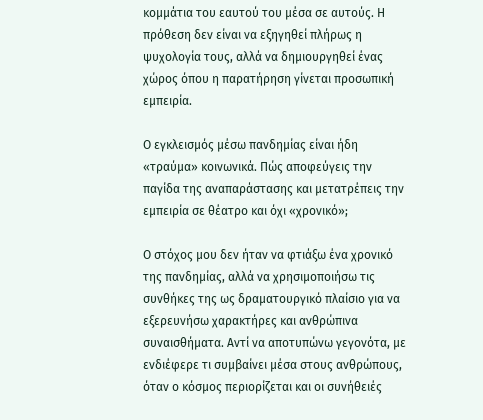κομμάτια του εαυτού του μέσα σε αυτούς. Η πρόθεση δεν είναι να εξηγηθεί πλήρως η ψυχολογία τους, αλλά να δημιουργηθεί ένας χώρος όπου η παρατήρηση γίνεται προσωπική εμπειρία.

Ο εγκλεισμός μέσω πανδημίας είναι ήδη «τραύμα» κοινωνικά. Πώς αποφεύγεις την παγίδα της αναπαράστασης και μετατρέπεις την εμπειρία σε θέατρο και όχι «χρονικό»;

Ο στόχος μου δεν ήταν να φτιάξω ένα χρονικό της πανδημίας, αλλά να χρησιμοποιήσω τις συνθήκες της ως δραματουργικό πλαίσιο για να εξερευνήσω χαρακτήρες και ανθρώπινα συναισθήματα. Αντί να αποτυπώνω γεγονότα, με ενδιέφερε τι συμβαίνει μέσα στους ανθρώπους, όταν ο κόσμος περιορίζεται και οι συνήθειές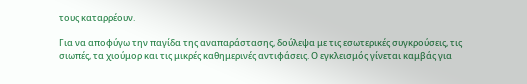τους καταρρέουν.

Για να αποφύγω την παγίδα της αναπαράστασης, δούλεψα με τις εσωτερικές συγκρούσεις, τις σιωπές, τα χιούμορ και τις μικρές καθημερινές αντιφάσεις. Ο εγκλεισμός γίνεται καμβάς για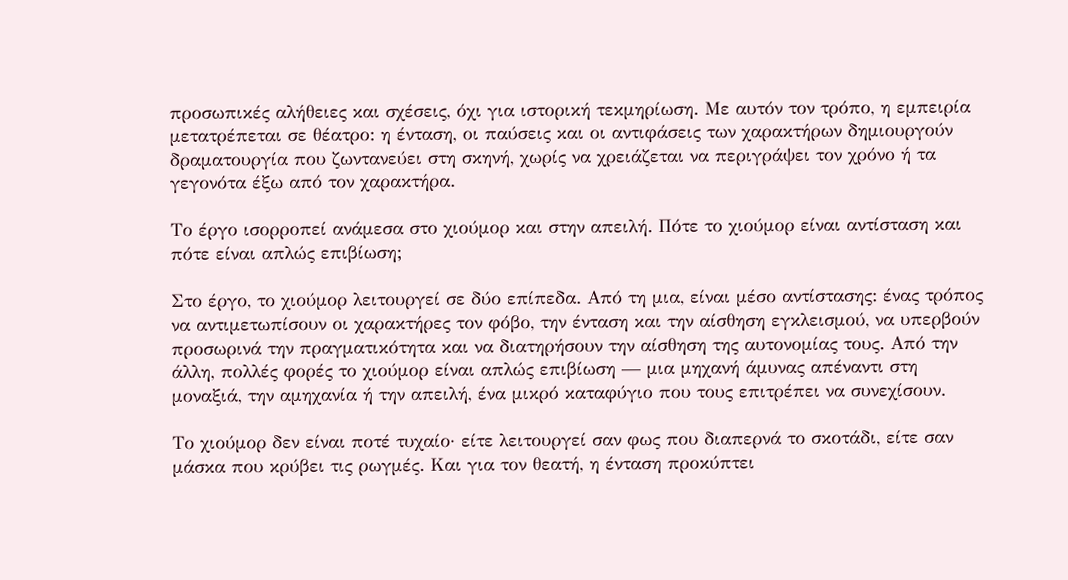προσωπικές αλήθειες και σχέσεις, όχι για ιστορική τεκμηρίωση. Με αυτόν τον τρόπο, η εμπειρία μετατρέπεται σε θέατρο: η ένταση, οι παύσεις και οι αντιφάσεις των χαρακτήρων δημιουργούν δραματουργία που ζωντανεύει στη σκηνή, χωρίς να χρειάζεται να περιγράψει τον χρόνο ή τα γεγονότα έξω από τον χαρακτήρα.

Το έργο ισορροπεί ανάμεσα στο χιούμορ και στην απειλή. Πότε το χιούμορ είναι αντίσταση και πότε είναι απλώς επιβίωση;

Στο έργο, το χιούμορ λειτουργεί σε δύο επίπεδα. Από τη μια, είναι μέσο αντίστασης: ένας τρόπος να αντιμετωπίσουν οι χαρακτήρες τον φόβο, την ένταση και την αίσθηση εγκλεισμού, να υπερβούν προσωρινά την πραγματικότητα και να διατηρήσουν την αίσθηση της αυτονομίας τους. Από την άλλη, πολλές φορές το χιούμορ είναι απλώς επιβίωση — μια μηχανή άμυνας απέναντι στη μοναξιά, την αμηχανία ή την απειλή, ένα μικρό καταφύγιο που τους επιτρέπει να συνεχίσουν.

Το χιούμορ δεν είναι ποτέ τυχαίο· είτε λειτουργεί σαν φως που διαπερνά το σκοτάδι, είτε σαν μάσκα που κρύβει τις ρωγμές. Και για τον θεατή, η ένταση προκύπτει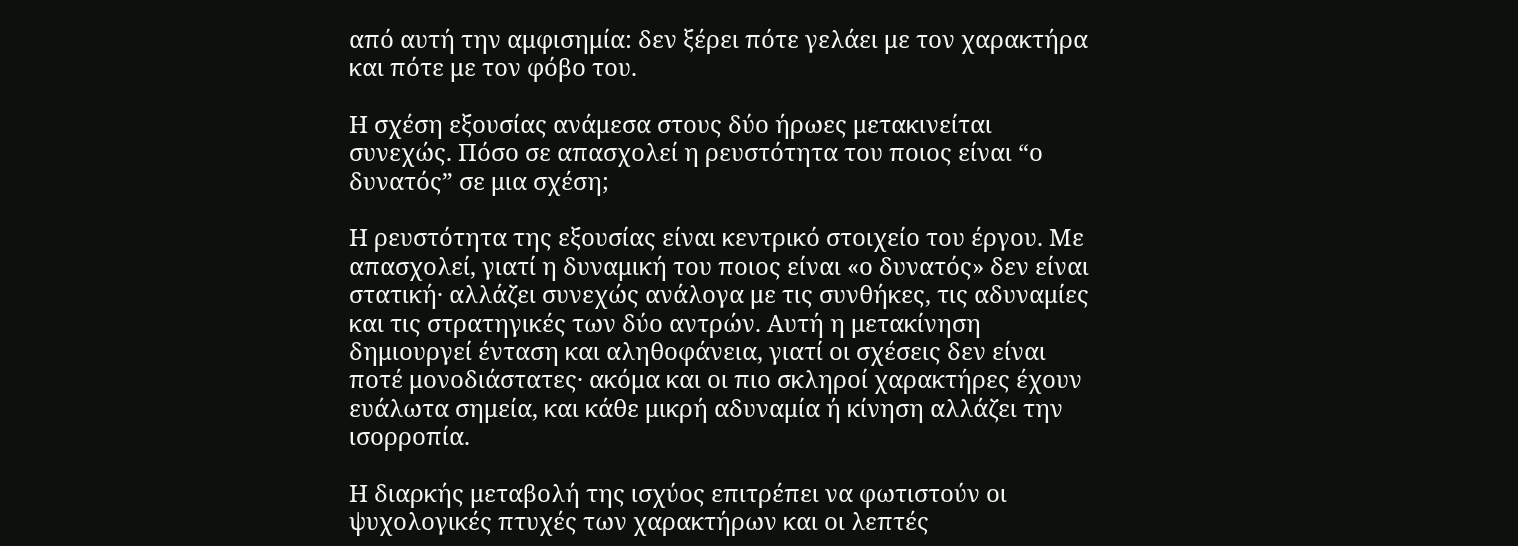από αυτή την αμφισημία: δεν ξέρει πότε γελάει με τον χαρακτήρα και πότε με τον φόβο του.

Η σχέση εξουσίας ανάμεσα στους δύο ήρωες μετακινείται  συνεχώς. Πόσο σε απασχολεί η ρευστότητα του ποιος είναι “ο δυνατός” σε μια σχέση;

Η ρευστότητα της εξουσίας είναι κεντρικό στοιχείο του έργου. Με απασχολεί, γιατί η δυναμική του ποιος είναι «ο δυνατός» δεν είναι στατική· αλλάζει συνεχώς ανάλογα με τις συνθήκες, τις αδυναμίες και τις στρατηγικές των δύο αντρών. Αυτή η μετακίνηση δημιουργεί ένταση και αληθοφάνεια, γιατί οι σχέσεις δεν είναι ποτέ μονοδιάστατες· ακόμα και οι πιο σκληροί χαρακτήρες έχουν ευάλωτα σημεία, και κάθε μικρή αδυναμία ή κίνηση αλλάζει την ισορροπία.

Η διαρκής μεταβολή της ισχύος επιτρέπει να φωτιστούν οι ψυχολογικές πτυχές των χαρακτήρων και οι λεπτές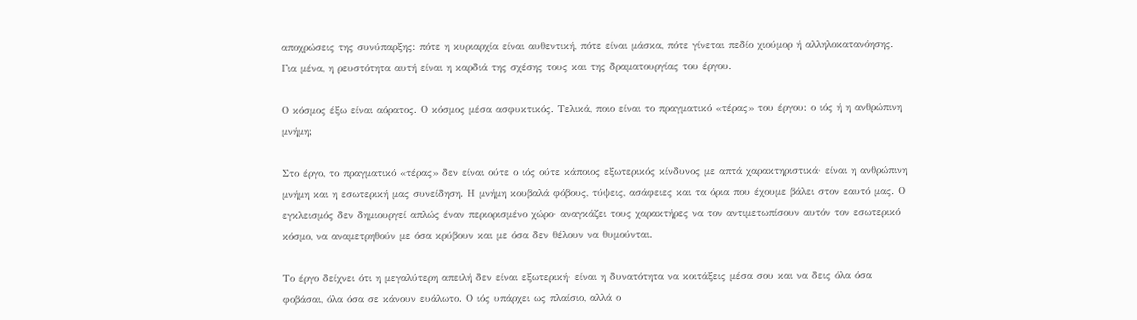αποχρώσεις της συνύπαρξης: πότε η κυριαρχία είναι αυθεντική, πότε είναι μάσκα, πότε γίνεται πεδίο χιούμορ ή αλληλοκατανόησης. Για μένα, η ρευστότητα αυτή είναι η καρδιά της σχέσης τους και της δραματουργίας του έργου.

Ο κόσμος έξω είναι αόρατος. Ο κόσμος μέσα ασφυκτικός. Τελικά, ποιο είναι το πραγματικό «τέρας» του έργου: ο ιός ή η ανθρώπινη μνήμη;

Στο έργο, το πραγματικό «τέρας» δεν είναι ούτε ο ιός ούτε κάποιος εξωτερικός κίνδυνος με απτά χαρακτηριστικά· είναι η ανθρώπινη μνήμη και η εσωτερική μας συνείδηση. Η μνήμη κουβαλά φόβους, τύψεις, ασάφειες και τα όρια που έχουμε βάλει στον εαυτό μας. Ο εγκλεισμός δεν δημιουργεί απλώς έναν περιορισμένο χώρο· αναγκάζει τους χαρακτήρες να τον αντιμετωπίσουν αυτόν τον εσωτερικό κόσμο, να αναμετρηθούν με όσα κρύβουν και με όσα δεν θέλουν να θυμούνται.

Το έργο δείχνει ότι η μεγαλύτερη απειλή δεν είναι εξωτερική· είναι η δυνατότητα να κοιτάξεις μέσα σου και να δεις όλα όσα φοβάσαι, όλα όσα σε κάνουν ευάλωτο. Ο ιός υπάρχει ως πλαίσιο, αλλά ο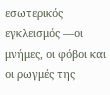εσωτερικός εγκλεισμός —οι μνήμες, οι φόβοι και οι ρωγμές της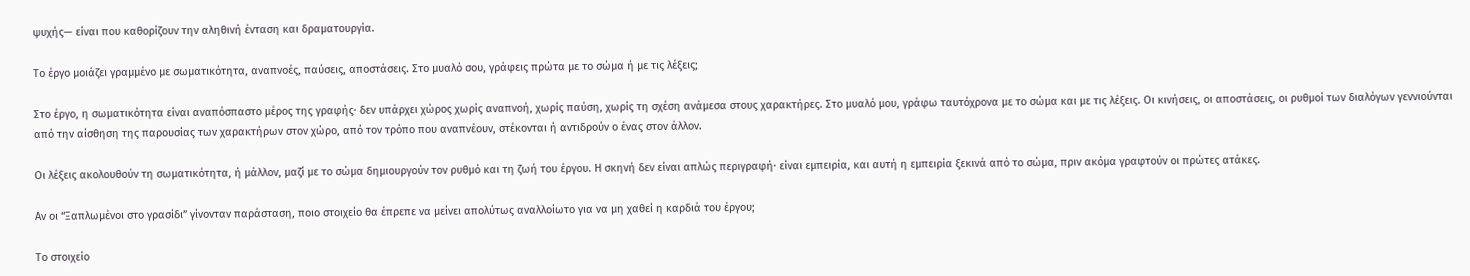ψυχής— είναι που καθορίζουν την αληθινή ένταση και δραματουργία.

Το έργο μοιάζει γραμμένο με σωματικότητα, αναπνοές, παύσεις, αποστάσεις. Στο μυαλό σου, γράφεις πρώτα με το σώμα ή με τις λέξεις;

Στο έργο, η σωματικότητα είναι αναπόσπαστο μέρος της γραφής· δεν υπάρχει χώρος χωρίς αναπνοή, χωρίς παύση, χωρίς τη σχέση ανάμεσα στους χαρακτήρες. Στο μυαλό μου, γράφω ταυτόχρονα με το σώμα και με τις λέξεις. Οι κινήσεις, οι αποστάσεις, οι ρυθμοί των διαλόγων γεννιούνται από την αίσθηση της παρουσίας των χαρακτήρων στον χώρο, από τον τρόπο που αναπνέουν, στέκονται ή αντιδρούν ο ένας στον άλλον.

Οι λέξεις ακολουθούν τη σωματικότητα, ή μάλλον, μαζί με το σώμα δημιουργούν τον ρυθμό και τη ζωή του έργου. Η σκηνή δεν είναι απλώς περιγραφή· είναι εμπειρία, και αυτή η εμπειρία ξεκινά από το σώμα, πριν ακόμα γραφτούν οι πρώτες ατάκες.

Αν οι “Ξαπλωμένοι στο γρασίδι” γίνονταν παράσταση, ποιο στοιχείο θα έπρεπε να μείνει απολύτως αναλλοίωτο για να μη χαθεί η καρδιά του έργου;

Το στοιχείο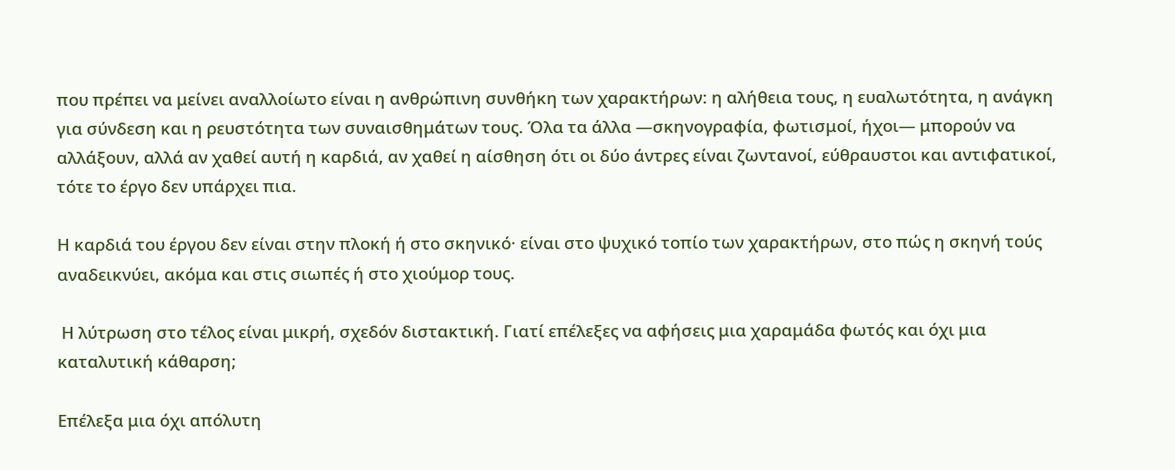που πρέπει να μείνει αναλλοίωτο είναι η ανθρώπινη συνθήκη των χαρακτήρων: η αλήθεια τους, η ευαλωτότητα, η ανάγκη για σύνδεση και η ρευστότητα των συναισθημάτων τους. Όλα τα άλλα —σκηνογραφία, φωτισμοί, ήχοι— μπορούν να αλλάξουν, αλλά αν χαθεί αυτή η καρδιά, αν χαθεί η αίσθηση ότι οι δύο άντρες είναι ζωντανοί, εύθραυστοι και αντιφατικοί, τότε το έργο δεν υπάρχει πια.

Η καρδιά του έργου δεν είναι στην πλοκή ή στο σκηνικό· είναι στο ψυχικό τοπίο των χαρακτήρων, στο πώς η σκηνή τούς αναδεικνύει, ακόμα και στις σιωπές ή στο χιούμορ τους.

 Η λύτρωση στο τέλος είναι μικρή, σχεδόν διστακτική. Γιατί επέλεξες να αφήσεις μια χαραμάδα φωτός και όχι μια καταλυτική κάθαρση;

Επέλεξα μια όχι απόλυτη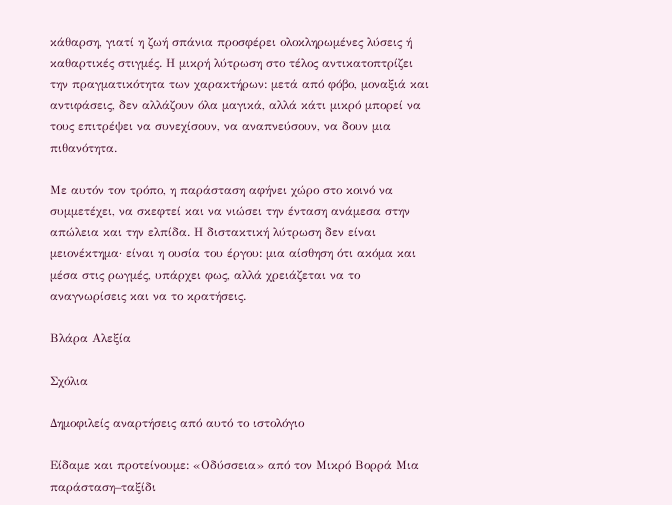κάθαρση, γιατί η ζωή σπάνια προσφέρει ολοκληρωμένες λύσεις ή καθαρτικές στιγμές. Η μικρή λύτρωση στο τέλος αντικατοπτρίζει την πραγματικότητα των χαρακτήρων: μετά από φόβο, μοναξιά και αντιφάσεις, δεν αλλάζουν όλα μαγικά, αλλά κάτι μικρό μπορεί να τους επιτρέψει να συνεχίσουν, να αναπνεύσουν, να δουν μια πιθανότητα.

Με αυτόν τον τρόπο, η παράσταση αφήνει χώρο στο κοινό να συμμετέχει, να σκεφτεί και να νιώσει την ένταση ανάμεσα στην απώλεια και την ελπίδα. Η διστακτική λύτρωση δεν είναι μειονέκτημα· είναι η ουσία του έργου: μια αίσθηση ότι ακόμα και μέσα στις ρωγμές, υπάρχει φως, αλλά χρειάζεται να το αναγνωρίσεις και να το κρατήσεις.

Βλάρα Αλεξία

Σχόλια

Δημοφιλείς αναρτήσεις από αυτό το ιστολόγιο

Είδαμε και προτείνουμε: «Οδύσσεια» από τον Μικρό Βορρά Μια παράσταση–ταξίδι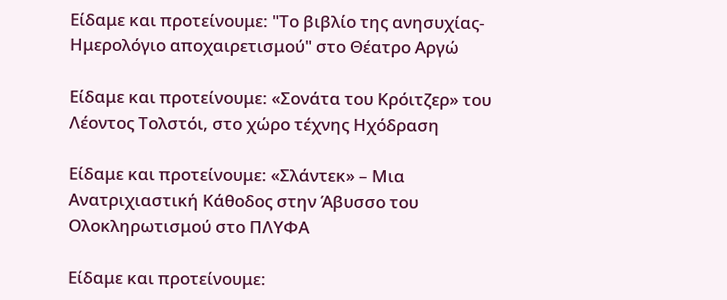Είδαμε και προτείνουμε: "Το βιβλίο της ανησυχίας-Ημερολόγιο αποχαιρετισμού" στο Θέατρο Αργώ

Είδαμε και προτείνουμε: «Σονάτα του Κρόιτζερ» του Λέοντος Τολστόι, στο χώρο τέχνης Ηχόδραση

Είδαμε και προτείνουμε: «Σλάντεκ» – Μια Ανατριχιαστική Κάθοδος στην Άβυσσο του Ολοκληρωτισμού στο ΠΛΥΦΑ

Είδαμε και προτείνουμε: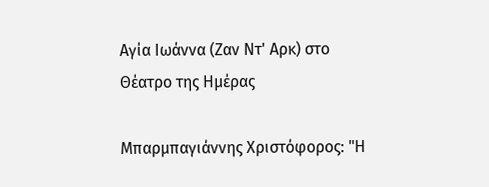Αγία Ιωάννα (Ζαν Ντ' Αρκ) στο Θέατρο της Ημέρας

Μπαρμπαγιάννης Χριστόφορος: "Η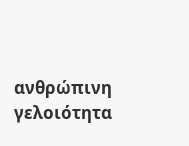ανθρώπινη γελοιότητα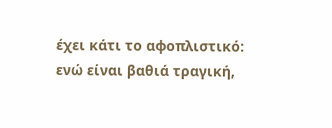έχει κάτι το αφοπλιστικό: ενώ είναι βαθιά τραγική,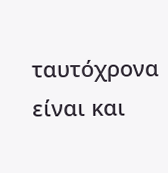ταυτόχρονα είναι και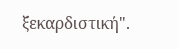ξεκαρδιστική".